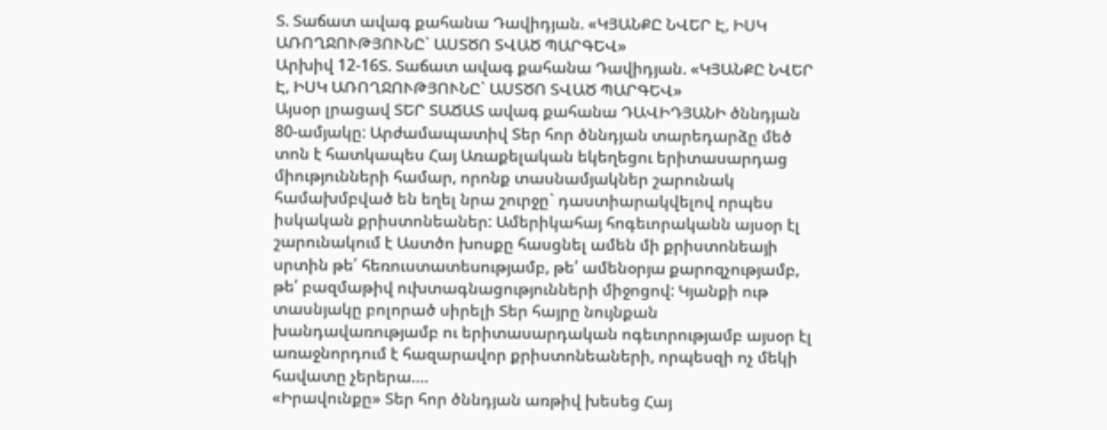Տ. Տաճատ ավագ քահանա Դավիդյան. «ԿՅԱՆՔԸ ՆՎԵՐ Է, ԻՍԿ ԱՌՈՂՋՈՒԹՅՈՒՆԸ` ԱՍՏԾՈ ՏՎԱԾ ՊԱՐԳԵՎ»
Արխիվ 12-16Տ. Տաճատ ավագ քահանա Դավիդյան. «ԿՅԱՆՔԸ ՆՎԵՐ Է, ԻՍԿ ԱՌՈՂՋՈՒԹՅՈՒՆԸ` ԱՍՏԾՈ ՏՎԱԾ ՊԱՐԳԵՎ»
Այսօր լրացավ ՏԵՐ ՏԱՃԱՏ ավագ քահանա ԴԱՎԻԴՅԱՆԻ ծննդյան 80-ամյակը: Արժամապատիվ Տեր հոր ծննդյան տարեդարձը մեծ տոն է հատկապես Հայ Առաքելական եկեղեցու երիտասարդաց միությունների համար, որոնք տասնամյակներ շարունակ համախմբված են եղել նրա շուրջը` դաստիարակվելով որպես իսկական քրիստոնեաներ: Ամերիկահայ հոգեւորականն այսօր էլ շարունակում է Աստծո խոսքը հասցնել ամեն մի քրիստոնեայի սրտին թե՛ հեռուստատեսությամբ, թե՛ ամենօրյա քարոզչությամբ, թե՛ բազմաթիվ ուխտագնացությունների միջոցով: Կյանքի ութ տասնյակը բոլորած սիրելի Տեր հայրը նույնքան խանդավառությամբ ու երիտասարդական ոգեւորությամբ այսօր էլ առաջնորդում է հազարավոր քրիստոնեաների, որպեսզի ոչ մեկի հավատը չերերա….
«Իրավունքը» Տեր հոր ծննդյան առթիվ խեսեց Հայ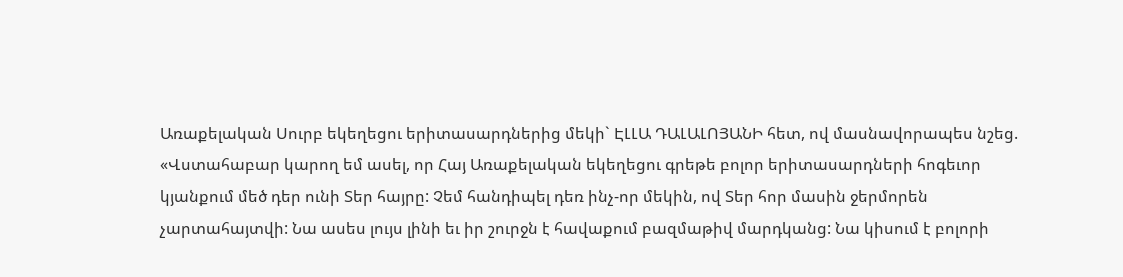Առաքելական Սուրբ եկեղեցու երիտասարդներից մեկի` ԷԼԼԱ ԴԱԼԱԼՈՅԱՆԻ հետ, ով մասնավորապես նշեց.
«Վստահաբար կարող եմ ասել, որ Հայ Առաքելական եկեղեցու գրեթե բոլոր երիտասարդների հոգեւոր կյանքում մեծ դեր ունի Տեր հայրը: Չեմ հանդիպել դեռ ինչ-որ մեկին, ով Տեր հոր մասին ջերմորեն չարտահայտվի: Նա ասես լույս լինի եւ իր շուրջն է հավաքում բազմաթիվ մարդկանց: Նա կիսում է բոլորի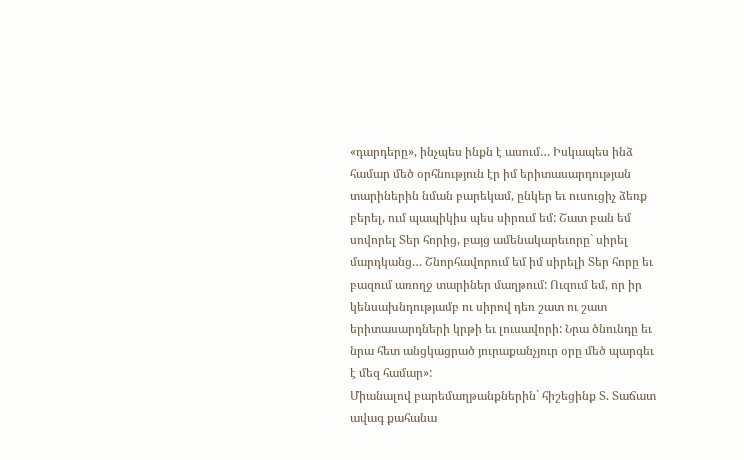«դարդերը», ինչպես ինքն է ասում… Իսկապես ինձ համար մեծ օրհնություն էր իմ երիտասարդության տարիներին նման բարեկամ, ընկեր եւ ուսուցիչ ձեռք բերել, ում պապիկիս պես սիրում եմ: Շատ բան եմ սովորել Տեր հորից, բայց ամենակարեւորը` սիրել մարդկանց… Շնորհավորում եմ իմ սիրելի Տեր հորը եւ բազում առողջ տարիներ մաղթում: Ուզում եմ, որ իր կենսախնդությամբ ու սիրով դեռ շատ ու շատ երիտասարդների կրթի եւ լուսավորի: Նրա ծնունդը եւ նրա հետ անցկացրած յուրաքանչյուր օրը մեծ պարգեւ է մեզ համար»:
Միանալով բարեմաղթանքներին` հիշեցինք Տ. Տաճատ ավագ քահանա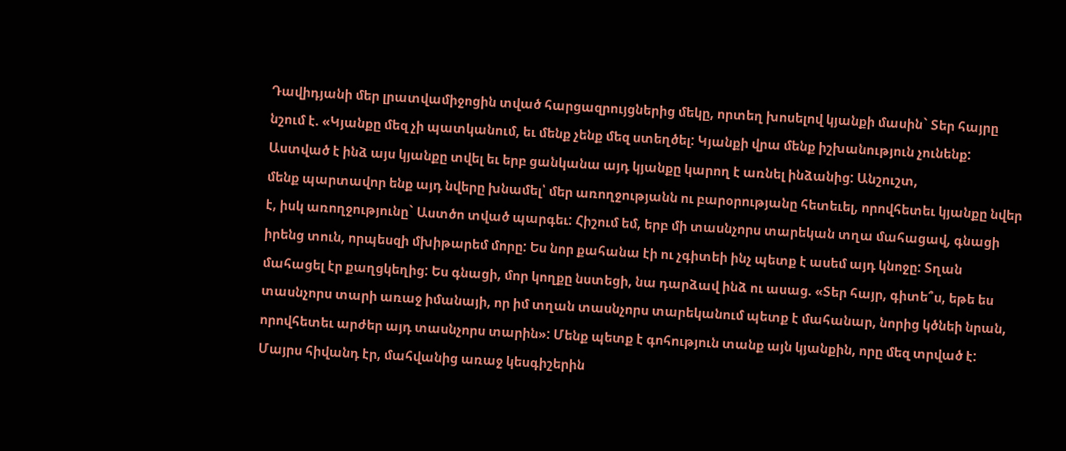Դավիդյանի մեր լրատվամիջոցին տված հարցազրույցներից մեկը, որտեղ խոսելով կյանքի մասին` Տեր հայրը նշում է. «Կյանքը մեզ չի պատկանում, եւ մենք չենք մեզ ստեղծել: Կյանքի վրա մենք իշխանություն չունենք: Աստված է ինձ այս կյանքը տվել եւ երբ ցանկանա այդ կյանքը կարող է առնել ինձանից: Անշուշտ,
մենք պարտավոր ենք այդ նվերը խնամել՝ մեր առողջությանն ու բարօրությանը հետեւել, որովհետեւ կյանքը նվեր է, իսկ առողջությունը` Աստծո տված պարգեւ: Հիշում եմ, երբ մի տասնչորս տարեկան տղա մահացավ, գնացի իրենց տուն, որպեսզի մխիթարեմ մորը: Ես նոր քահանա էի ու չգիտեի ինչ պետք է ասեմ այդ կնոջը: Տղան մահացել էր քաղցկեղից: Ես գնացի, մոր կողքը նստեցի, նա դարձավ ինձ ու ասաց. «Տեր հայր, գիտե՞ս, եթե ես տասնչորս տարի առաջ իմանայի, որ իմ տղան տասնչորս տարեկանում պետք է մահանար, նորից կծնեի նրան, որովհետեւ արժեր այդ տասնչորս տարին»: Մենք պետք է գոհություն տանք այն կյանքին, որը մեզ տրված է: Մայրս հիվանդ էր, մահվանից առաջ կեսգիշերին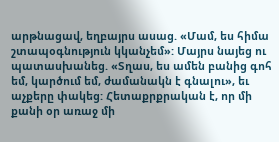արթնացավ, եղբայրս ասաց. «Մամ, ես հիմա շտապօգնություն կկանչեմ»: Մայրս նայեց ու պատասխանեց. «Տղաս, ես ամեն բանից գոհ եմ, կարծում եմ, ժամանակն է գնալու», եւ աչքերը փակեց: Հետաքրքրական է, որ մի քանի օր առաջ մի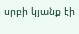սրբի կյանք էի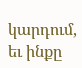կարդում, եւ ինքը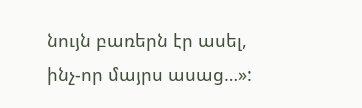նույն բառերն էր ասել, ինչ-որ մայրս ասաց…»: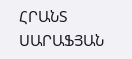ՀՐԱՆՏ ՍԱՐԱՖՅԱՆ